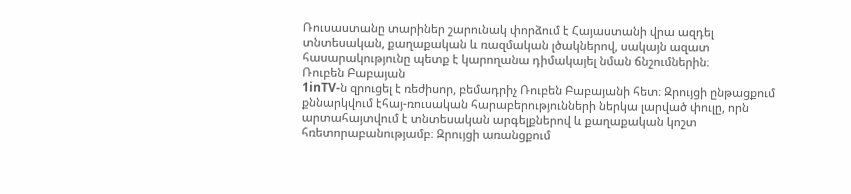Ռուսաստանը տարիներ շարունակ փորձում է Հայաստանի վրա ազդել տնտեսական, քաղաքական և ռազմական լծակներով, սակայն ազատ հասարակությունը պետք է կարողանա դիմակայել նման ճնշումներին։
Ռուբեն Բաբայան
1inTV‑ն զրուցել է ռեժիսոր, բեմադրիչ Ռուբեն Բաբայանի հետ։ Զրույցի ընթացքում քննարկվում էհայ-ռուսական հարաբերությունների ներկա լարված փուլը, որն արտահայտվում է տնտեսական արգելքներով և քաղաքական կոշտ հռետորաբանությամբ։ Զրույցի առանցքում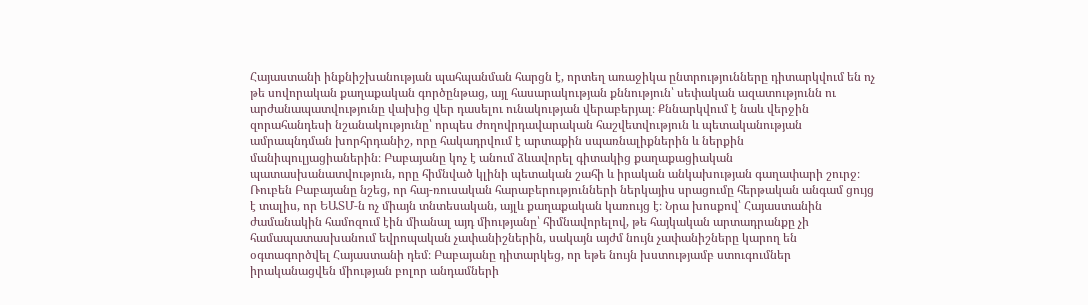Հայաստանի ինքնիշխանության պահպանման հարցն է, որտեղ առաջիկա ընտրությունները դիտարկվում են ոչ թե սովորական քաղաքական գործընթաց, այլ հասարակության քննություն՝ սեփական ազատությունն ու արժանապատվությունը վախից վեր դասելու ունակության վերաբերյալ։ Քննարկվում է նաև վերջին զորահանդեսի նշանակությունը՝ որպես ժողովրդավարական հաշվետվություն և պետականության ամրապնդման խորհրդանիշ, որը հակադրվում է արտաքին սպառնալիքներին և ներքին մանիպուլյացիաներին։ Բաբայանը կոչ է անում ձևավորել գիտակից քաղաքացիական պատասխանատվություն, որը հիմնված կլինի պետական շահի և իրական անկախության գաղափարի շուրջ։
Ռուբեն Բաբայանը նշեց, որ հայ-ռուսական հարաբերությունների ներկայիս սրացումը հերթական անգամ ցույց է տալիս, որ ԵԱՏՄ‑ն ոչ միայն տնտեսական, այլև քաղաքական կառույց է։ Նրա խոսքով՝ Հայաստանին ժամանակին համոզում էին միանալ այդ միությանը՝ հիմնավորելով, թե հայկական արտադրանքը չի համապատասխանում եվրոպական չափանիշներին, սակայն այժմ նույն չափանիշները կարող են օգտագործվել Հայաստանի դեմ։ Բաբայանը դիտարկեց, որ եթե նույն խստությամբ ստուգումներ իրականացվեն միության բոլոր անդամների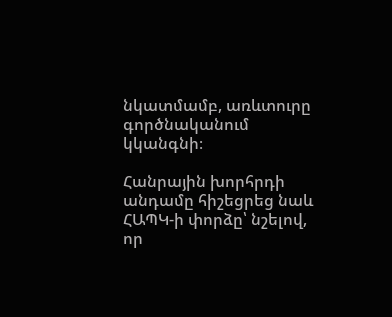նկատմամբ, առևտուրը գործնականում կկանգնի։

Հանրային խորհրդի անդամը հիշեցրեց նաև ՀԱՊԿ‑ի փորձը՝ նշելով, որ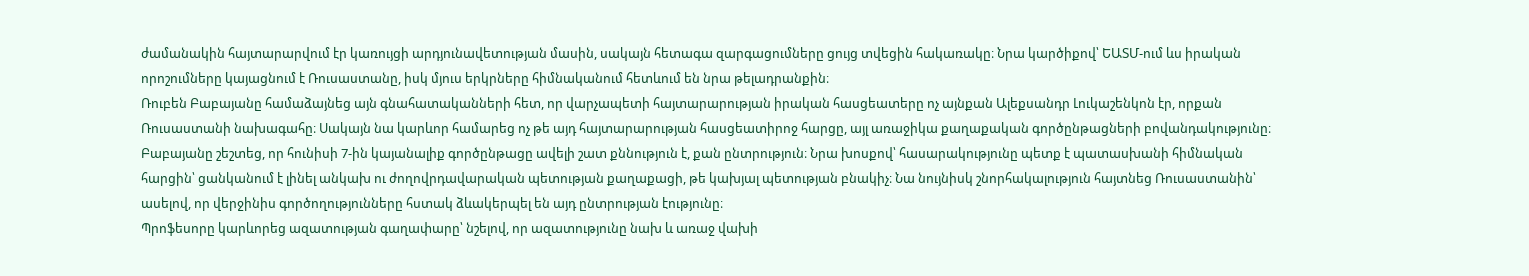ժամանակին հայտարարվում էր կառույցի արդյունավետության մասին, սակայն հետագա զարգացումները ցույց տվեցին հակառակը։ Նրա կարծիքով՝ ԵԱՏՄ-ում ևս իրական որոշումները կայացնում է Ռուսաստանը, իսկ մյուս երկրները հիմնականում հետևում են նրա թելադրանքին։
Ռուբեն Բաբայանը համաձայնեց այն գնահատականների հետ, որ վարչապետի հայտարարության իրական հասցեատերը ոչ այնքան Ալեքսանդր Լուկաշենկոն էր, որքան Ռուսաստանի նախագահը։ Սակայն նա կարևոր համարեց ոչ թե այդ հայտարարության հասցեատիրոջ հարցը, այլ առաջիկա քաղաքական գործընթացների բովանդակությունը։
Բաբայանը շեշտեց, որ հունիսի 7‑ին կայանալիք գործընթացը ավելի շատ քննություն է, քան ընտրություն։ Նրա խոսքով՝ հասարակությունը պետք է պատասխանի հիմնական հարցին՝ ցանկանում է լինել անկախ ու ժողովրդավարական պետության քաղաքացի, թե կախյալ պետության բնակիչ։ Նա նույնիսկ շնորհակալություն հայտնեց Ռուսաստանին՝ ասելով, որ վերջինիս գործողությունները հստակ ձևակերպել են այդ ընտրության էությունը։
Պրոֆեսորը կարևորեց ազատության գաղափարը՝ նշելով, որ ազատությունը նախ և առաջ վախի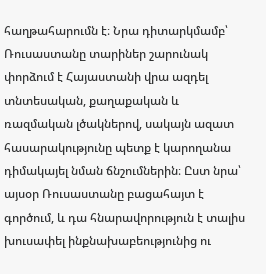հաղթահարումն է։ Նրա դիտարկմամբ՝ Ռուսաստանը տարիներ շարունակ փորձում է Հայաստանի վրա ազդել տնտեսական, քաղաքական և ռազմական լծակներով, սակայն ազատ հասարակությունը պետք է կարողանա դիմակայել նման ճնշումներին։ Ըստ նրա՝ այսօր Ռուսաստանը բացահայտ է գործում, և դա հնարավորություն է տալիս խուսափել ինքնախաբեությունից ու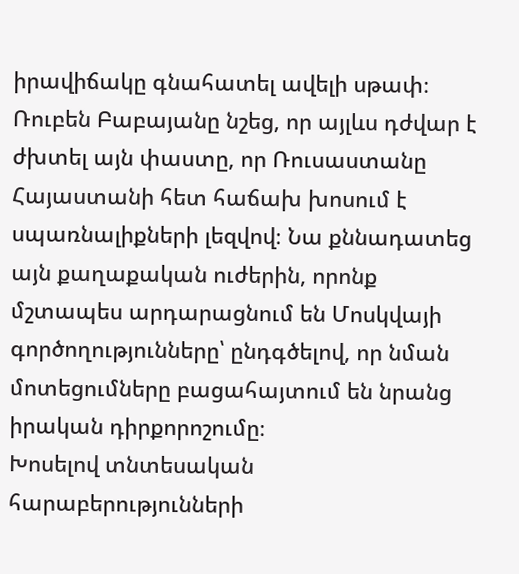իրավիճակը գնահատել ավելի սթափ։
Ռուբեն Բաբայանը նշեց, որ այլևս դժվար է ժխտել այն փաստը, որ Ռուսաստանը Հայաստանի հետ հաճախ խոսում է սպառնալիքների լեզվով։ Նա քննադատեց այն քաղաքական ուժերին, որոնք մշտապես արդարացնում են Մոսկվայի գործողությունները՝ ընդգծելով, որ նման մոտեցումները բացահայտում են նրանց իրական դիրքորոշումը։
Խոսելով տնտեսական հարաբերությունների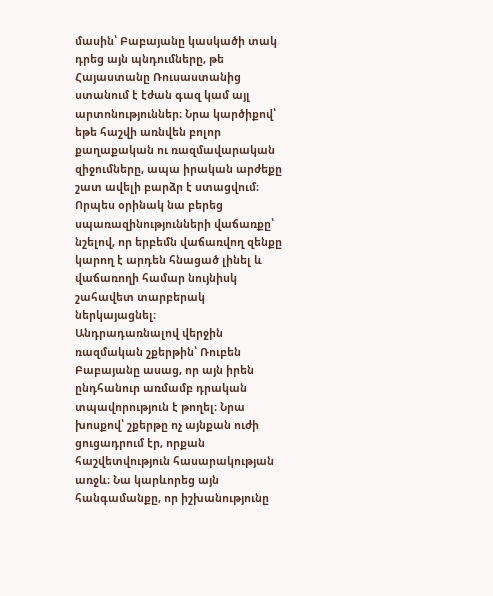մասին՝ Բաբայանը կասկածի տակ դրեց այն պնդումները, թե Հայաստանը Ռուսաստանից ստանում է էժան գազ կամ այլ արտոնություններ։ Նրա կարծիքով՝ եթե հաշվի առնվեն բոլոր քաղաքական ու ռազմավարական զիջումները, ապա իրական արժեքը շատ ավելի բարձր է ստացվում։ Որպես օրինակ նա բերեց սպառազինությունների վաճառքը՝ նշելով, որ երբեմն վաճառվող զենքը կարող է արդեն հնացած լինել և վաճառողի համար նույնիսկ շահավետ տարբերակ ներկայացնել։
Անդրադառնալով վերջին ռազմական շքերթին՝ Ռուբեն Բաբայանը ասաց, որ այն իրեն ընդհանուր առմամբ դրական տպավորություն է թողել։ Նրա խոսքով՝ շքերթը ոչ այնքան ուժի ցուցադրում էր, որքան հաշվետվություն հասարակության առջև։ Նա կարևորեց այն հանգամանքը, որ իշխանությունը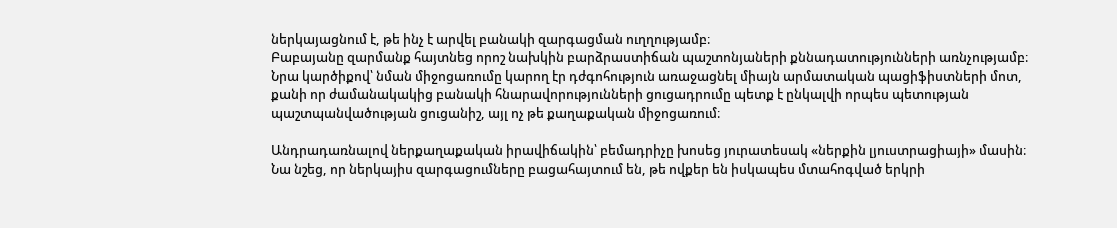ներկայացնում է, թե ինչ է արվել բանակի զարգացման ուղղությամբ։
Բաբայանը զարմանք հայտնեց որոշ նախկին բարձրաստիճան պաշտոնյաների քննադատությունների առնչությամբ։ Նրա կարծիքով՝ նման միջոցառումը կարող էր դժգոհություն առաջացնել միայն արմատական պացիֆիստների մոտ, քանի որ ժամանակակից բանակի հնարավորությունների ցուցադրումը պետք է ընկալվի որպես պետության պաշտպանվածության ցուցանիշ, այլ ոչ թե քաղաքական միջոցառում։

Անդրադառնալով ներքաղաքական իրավիճակին՝ բեմադրիչը խոսեց յուրատեսակ «ներքին լյուստրացիայի» մասին։ Նա նշեց, որ ներկայիս զարգացումները բացահայտում են, թե ովքեր են իսկապես մտահոգված երկրի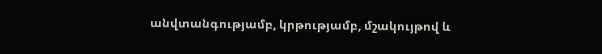անվտանգությամբ, կրթությամբ, մշակույթով և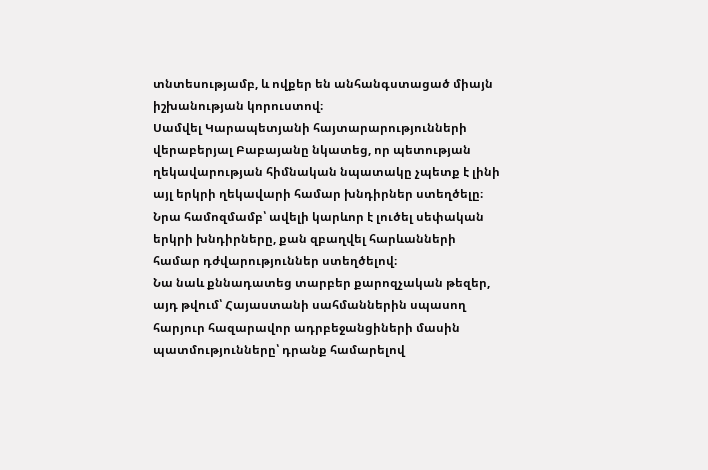տնտեսությամբ, և ովքեր են անհանգստացած միայն իշխանության կորուստով։
Սամվել Կարապետյանի հայտարարությունների վերաբերյալ Բաբայանը նկատեց, որ պետության ղեկավարության հիմնական նպատակը չպետք է լինի այլ երկրի ղեկավարի համար խնդիրներ ստեղծելը։ Նրա համոզմամբ՝ ավելի կարևոր է լուծել սեփական երկրի խնդիրները, քան զբաղվել հարևանների համար դժվարություններ ստեղծելով։
Նա նաև քննադատեց տարբեր քարոզչական թեզեր, այդ թվում՝ Հայաստանի սահմաններին սպասող հարյուր հազարավոր ադրբեջանցիների մասին պատմությունները՝ դրանք համարելով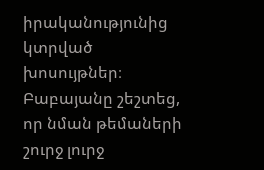իրականությունից կտրված խոսույթներ։ Բաբայանը շեշտեց, որ նման թեմաների շուրջ լուրջ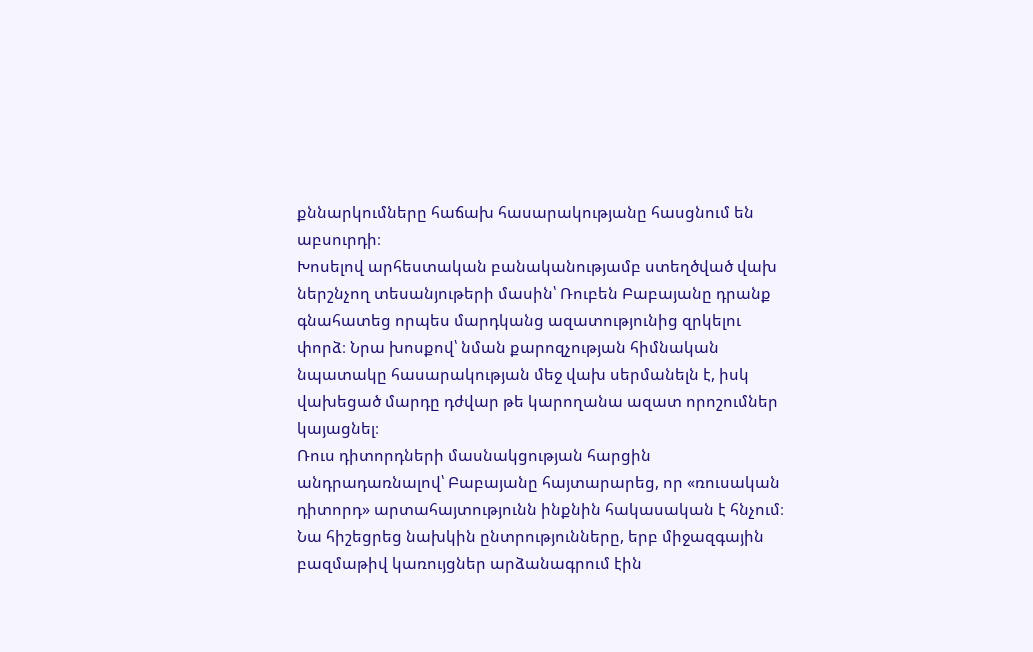քննարկումները հաճախ հասարակությանը հասցնում են աբսուրդի։
Խոսելով արհեստական բանականությամբ ստեղծված վախ ներշնչող տեսանյութերի մասին՝ Ռուբեն Բաբայանը դրանք գնահատեց որպես մարդկանց ազատությունից զրկելու փորձ։ Նրա խոսքով՝ նման քարոզչության հիմնական նպատակը հասարակության մեջ վախ սերմանելն է, իսկ վախեցած մարդը դժվար թե կարողանա ազատ որոշումներ կայացնել։
Ռուս դիտորդների մասնակցության հարցին անդրադառնալով՝ Բաբայանը հայտարարեց, որ «ռուսական դիտորդ» արտահայտությունն ինքնին հակասական է հնչում։ Նա հիշեցրեց նախկին ընտրությունները, երբ միջազգային բազմաթիվ կառույցներ արձանագրում էին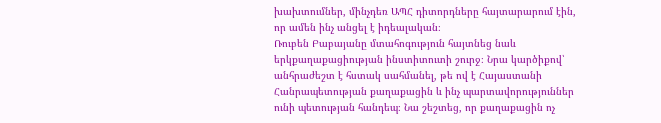խախտումներ, մինչդեռ ԱՊՀ դիտորդները հայտարարում էին, որ ամեն ինչ անցել է իդեալական։
Ռուբեն Բաբայանը մտահոգություն հայտնեց նաև երկքաղաքացիության ինստիտուտի շուրջ։ Նրա կարծիքով՝ անհրաժեշտ է հստակ սահմանել, թե ով է Հայաստանի Հանրապետության քաղաքացին և ինչ պարտավորություններ ունի պետության հանդեպ։ Նա շեշտեց, որ քաղաքացին ոչ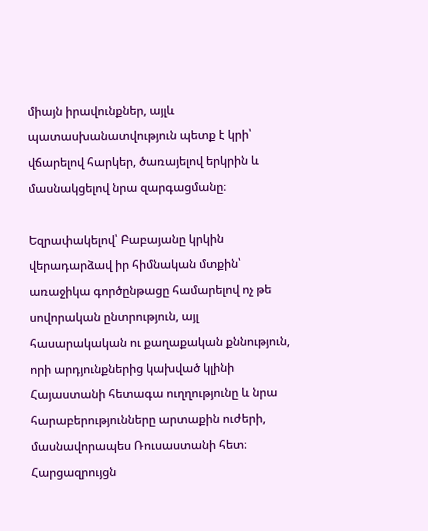միայն իրավունքներ, այլև պատասխանատվություն պետք է կրի՝ վճարելով հարկեր, ծառայելով երկրին և մասնակցելով նրա զարգացմանը։

Եզրափակելով՝ Բաբայանը կրկին վերադարձավ իր հիմնական մտքին՝ առաջիկա գործընթացը համարելով ոչ թե սովորական ընտրություն, այլ հասարակական ու քաղաքական քննություն, որի արդյունքներից կախված կլինի Հայաստանի հետագա ուղղությունը և նրա հարաբերությունները արտաքին ուժերի, մասնավորապես Ռուսաստանի հետ։
Հարցազրույցն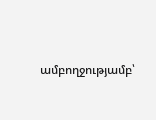ամբողջությամբ՝